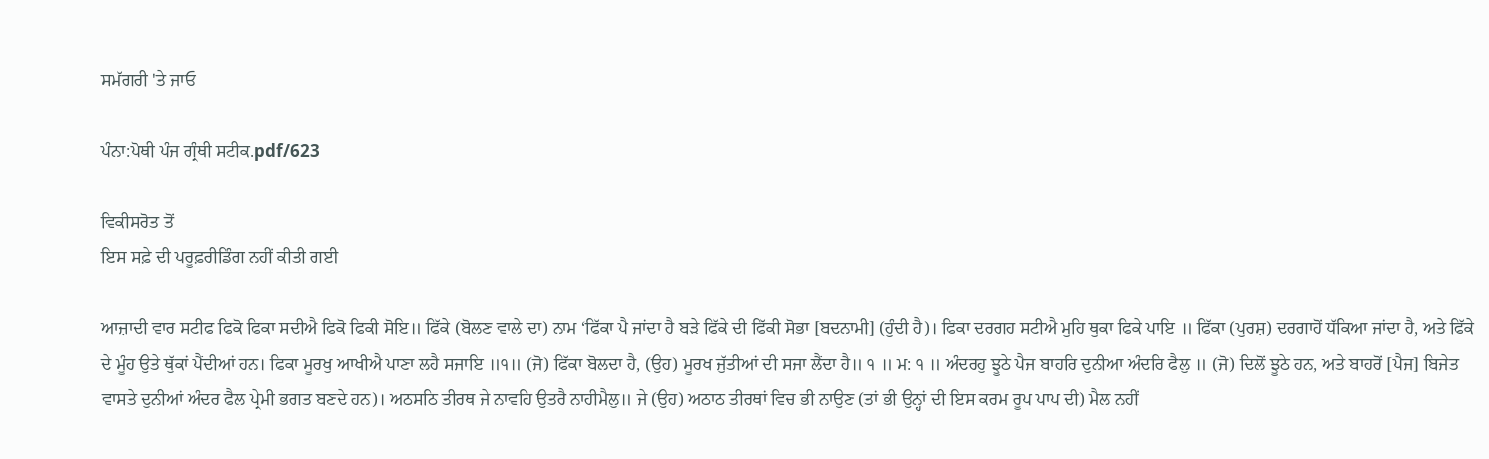ਸਮੱਗਰੀ 'ਤੇ ਜਾਓ

ਪੰਨਾ:ਪੋਥੀ ਪੰਜ ਗ੍ਰੰਥੀ ਸਟੀਕ.pdf/623

ਵਿਕੀਸਰੋਤ ਤੋਂ
ਇਸ ਸਫ਼ੇ ਦੀ ਪਰੂਫ਼ਰੀਡਿੰਗ ਨਹੀਂ ਕੀਤੀ ਗਈ

ਆਜ਼ਾਦੀ ਵਾਰ ਸਟੀਫ ਫਿਕੋ ਫਿਕਾ ਸਦੀਐ ਫਿਕੋ ਫਿਕੀ ਸੋਇ॥ ਫਿੱਕੇ (ਬੋਲਣ ਵਾਲੇ ਦਾ) ਨਾਮ ‘ਫਿੱਕਾ ਪੈ ਜਾਂਦਾ ਹੈ ਬੜੇ ਫਿੱਕੇ ਦੀ ਫਿੱਕੀ ਸੋਭਾ [ਬਦਨਾਮੀ] (ਹੁੰਦੀ ਹੈ)। ਫਿਕਾ ਦਰਗਹ ਸਟੀਐ ਮੁਹਿ ਥੁਕਾ ਫਿਕੇ ਪਾਇ ॥ ਫਿੱਕਾ (ਪੁਰਸ਼) ਦਰਗਾਹੋਂ ਧੱਕਿਆ ਜਾਂਦਾ ਹੈ, ਅਤੇ ਫਿੱਕੇ ਦੇ ਮੂੰਹ ਉਤੇ ਥੁੱਕਾਂ ਪੈਂਦੀਆਂ ਹਨ। ਫਿਕਾ ਮੂਰਖੁ ਆਖੀਐ ਪਾਣਾ ਲਹੈ ਸਜਾਇ ॥੧॥ (ਜੋ) ਫਿੱਕਾ ਬੋਲਦਾ ਹੈ, (ਉਹ) ਮੂਰਖ ਜੁੱਤੀਆਂ ਦੀ ਸਜਾ ਲੈਂਦਾ ਹੈ॥ ੧ ॥ ਮ: ੧ ॥ ਅੰਦਰਹੁ ਝੂਠੇ ਪੈਜ ਬਾਹਰਿ ਦੁਨੀਆ ਅੰਦਰਿ ਫੈਲੁ ॥ (ਜੋ) ਦਿਲੋਂ ਝੂਠੇ ਹਨ, ਅਤੇ ਬਾਹਰੋਂ [ਪੈਜ] ਬਿਜੇਤ ਵਾਸਤੇ ਦੁਨੀਆਂ ਅੰਦਰ ਫੈਲ ਪ੍ਰੇਮੀ ਭਗਤ ਬਣਦੇ ਹਨ)। ਅਠਸਠਿ ਤੀਰਥ ਜੇ ਨਾਵਹਿ ਉਤਰੈ ਨਾਹੀਮੈਲੁ॥ ਜੇ (ਉਹ) ਅਠਾਠ ਤੀਰਥਾਂ ਵਿਚ ਭੀ ਨਾਉਣ (ਤਾਂ ਭੀ ਉਨ੍ਹਾਂ ਦੀ ਇਸ ਕਰਮ ਰੂਪ ਪਾਪ ਦੀ) ਮੈਲ ਨਹੀਂ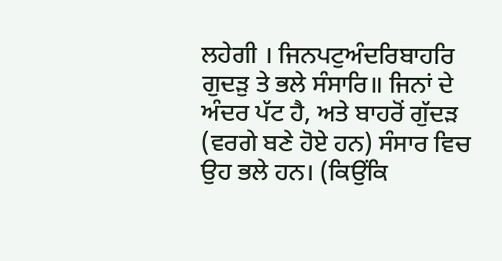ਲਹੇਗੀ । ਜਿਨਪਟੁਅੰਦਰਿਬਾਹਰਿ ਗੁਦੜੁ ਤੇ ਭਲੇ ਸੰਸਾਰਿ॥ ਜਿਨਾਂ ਦੇ ਅੰਦਰ ਪੱਟ ਹੈ, ਅਤੇ ਬਾਹਰੋਂ ਗੁੱਦੜ (ਵਰਗੇ ਬਣੇ ਹੋਏ ਹਨ) ਸੰਸਾਰ ਵਿਚ ਉਹ ਭਲੇ ਹਨ। (ਕਿਉਂਕਿ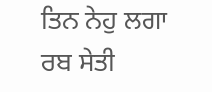ਤਿਨ ਨੇਹੁ ਲਗਾ ਰਬ ਸੇਤੀ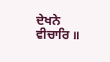ਦੇਖਨੇ ਵੀਚਾਰਿ ॥